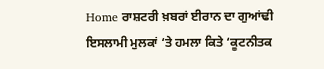Home ਰਾਸ਼ਟਰੀ ਖ਼ਬਰਾਂ ਈਰਾਨ ਦਾ ਗੁਆਂਢੀ ਇਸਲਾਮੀ ਮੁਲਕਾਂ ‘ਤੇ ਹਮਲਾ ਕਿਤੇ ‘ਕੂਟਨੀਤਕ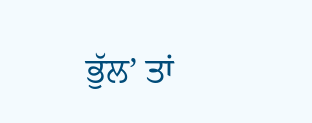ਭੁੱਲ’ ਤਾਂ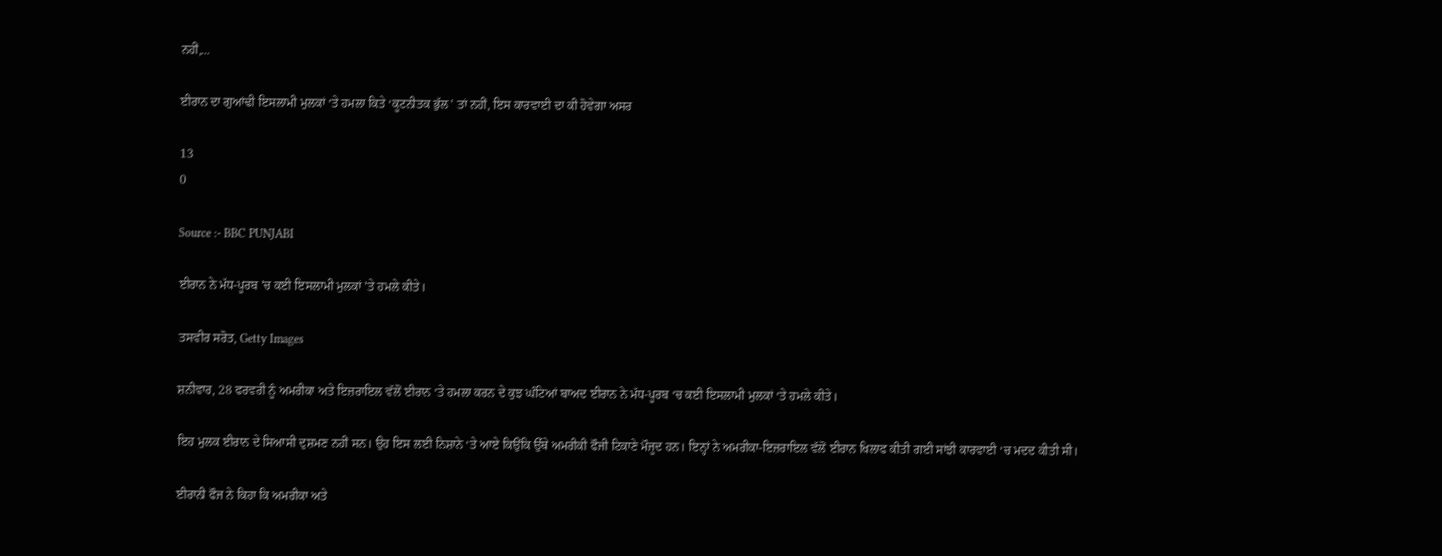ਨਹੀਂ,...

ਈਰਾਨ ਦਾ ਗੁਆਂਢੀ ਇਸਲਾਮੀ ਮੁਲਕਾਂ ‘ਤੇ ਹਮਲਾ ਕਿਤੇ ‘ਕੂਟਨੀਤਕ ਭੁੱਲ’ ਤਾਂ ਨਹੀਂ, ਇਸ ਕਾਰਵਾਈ ਦਾ ਕੀ ਹੋਵੇਗਾ ਅਸਰ

13
0

Source :- BBC PUNJABI

ਈਰਾਨ ਨੇ ਮੱਧ-ਪੂਰਬ 'ਚ ਕਈ ਇਸਲਾਮੀ ਮੁਲਕਾਂ 'ਤੇ ਹਮਲੇ ਕੀਤੇ।

ਤਸਵੀਰ ਸਰੋਤ, Getty Images

ਸ਼ਨੀਵਾਰ, 28 ਫਰਵਰੀ ਨੂੰ ਅਮਰੀਕਾ ਅਤੇ ਇਜ਼ਰਾਇਲ ਵੱਲੋਂ ਈਰਾਨ ‘ਤੇ ਹਮਲਾ ਕਰਨ ਦੇ ਕੁਝ ਘੰਟਿਆਂ ਬਾਅਦ ਈਰਾਨ ਨੇ ਮੱਧ-ਪੂਰਬ ‘ਚ ਕਈ ਇਸਲਾਮੀ ਮੁਲਕਾਂ ‘ਤੇ ਹਮਲੇ ਕੀਤੇ।

ਇਹ ਮੁਲਕ ਈਰਾਨ ਦੇ ਸਿਆਸੀ ਦੁਸ਼ਮਣ ਨਹੀਂ ਸਨ। ਉਹ ਇਸ ਲਈ ਨਿਸ਼ਾਨੇ ‘ਤੇ ਆਏ ਕਿਉਂਕਿ ਉੱਥੇ ਅਮਰੀਕੀ ਫੌਜੀ ਟਿਕਾਣੇ ਮੌਜੂਦ ਹਨ। ਇਨ੍ਹਾਂ ਨੇ ਅਮਰੀਕਾ-ਇਜ਼ਰਾਇਲ ਵੱਲੋਂ ਈਰਾਨ ਖਿਲਾਫ ਕੀਤੀ ਗਈ ਸਾਂਝੀ ਕਾਰਵਾਈ ‘ਚ ਮਦਦ ਕੀਤੀ ਸੀ।

ਈਰਾਨੀ ਫੌਜ ਨੇ ਕਿਹਾ ਕਿ ਅਮਰੀਕਾ ਅਤੇ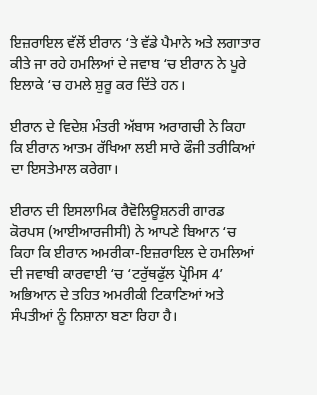ਇਜ਼ਰਾਇਲ ਵੱਲੋਂ ਈਰਾਨ ‘ਤੇ ਵੱਡੇ ਪੈਮਾਨੇ ਅਤੇ ਲਗਾਤਾਰ ਕੀਤੇ ਜਾ ਰਹੇ ਹਮਲਿਆਂ ਦੇ ਜਵਾਬ ‘ਚ ਈਰਾਨ ਨੇ ਪੂਰੇ ਇਲਾਕੇ ‘ਚ ਹਮਲੇ ਸ਼ੁਰੂ ਕਰ ਦਿੱਤੇ ਹਨ।

ਈਰਾਨ ਦੇ ਵਿਦੇਸ਼ ਮੰਤਰੀ ਅੱਬਾਸ ਅਰਾਗਚੀ ਨੇ ਕਿਹਾ ਕਿ ਈਰਾਨ ਆਤਮ ਰੱਖਿਆ ਲਈ ਸਾਰੇ ਫੌਜੀ ਤਰੀਕਿਆਂ ਦਾ ਇਸਤੇਮਾਲ ਕਰੇਗਾ।

ਈਰਾਨ ਦੀ ਇਸਲਾਮਿਕ ਰੈਵੋਲਿਊਸ਼ਨਰੀ ਗਾਰਡ ਕੋਰਪਸ (ਆਈਆਰਜੀਸੀ) ਨੇ ਆਪਣੇ ਬਿਆਨ ‘ਚ ਕਿਹਾ ਕਿ ਈਰਾਨ ਅਮਰੀਕਾ-ਇਜ਼ਰਾਇਲ ਦੇ ਹਮਲਿਆਂ ਦੀ ਜਵਾਬੀ ਕਾਰਵਾਈ ‘ਚ ‘ਟਰੁੱਥਫੁੱਲ ਪ੍ਰੋਮਿਸ 4’ ਅਭਿਆਨ ਦੇ ਤਹਿਤ ਅਮਰੀਕੀ ਟਿਕਾਣਿਆਂ ਅਤੇ ਸੰਪਤੀਆਂ ਨੂੰ ਨਿਸ਼ਾਨਾ ਬਣਾ ਰਿਹਾ ਹੈ।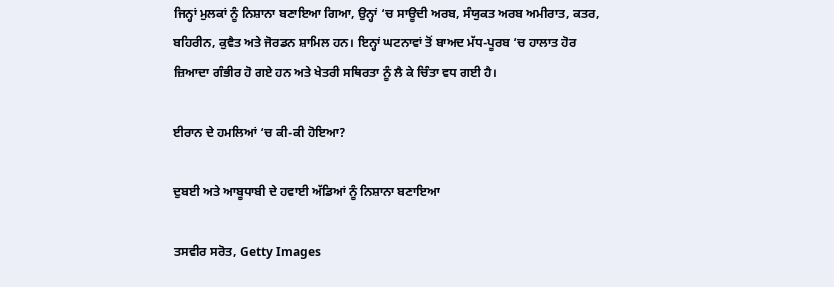ਜਿਨ੍ਹਾਂ ਮੁਲਕਾਂ ਨੂੰ ਨਿਸ਼ਾਨਾ ਬਣਾਇਆ ਗਿਆ, ਉਨ੍ਹਾਂ ‘ਚ ਸਾਊਦੀ ਅਰਬ, ਸੰਯੁਕਤ ਅਰਬ ਅਮੀਰਾਤ, ਕਤਰ, ਬਹਿਰੀਨ, ਕੁਵੈਤ ਅਤੇ ਜੋਰਡਨ ਸ਼ਾਮਿਲ ਹਨ। ਇਨ੍ਹਾਂ ਘਟਨਾਵਾਂ ਤੋਂ ਬਾਅਦ ਮੱਧ-ਪੂਰਬ ‘ਚ ਹਾਲਾਤ ਹੋਰ ਜ਼ਿਆਦਾ ਗੰਭੀਰ ਹੋ ਗਏ ਹਨ ਅਤੇ ਖੇਤਰੀ ਸਥਿਰਤਾ ਨੂੰ ਲੈ ਕੇ ਚਿੰਤਾ ਵਧ ਗਈ ਹੈ।

ਈਰਾਨ ਦੇ ਹਮਲਿਆਂ ‘ਚ ਕੀ-ਕੀ ਹੋਇਆ?

ਦੁਬਈ ਅਤੇ ਆਬੂਧਾਬੀ ਦੇ ਹਵਾਈ ਅੱਡਿਆਂ ਨੂੰ ਨਿਸ਼ਾਨਾ ਬਣਾਇਆ

ਤਸਵੀਰ ਸਰੋਤ, Getty Images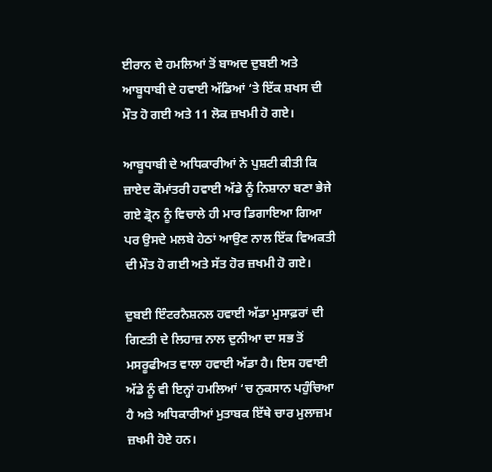ਈਰਾਨ ਦੇ ਹਮਲਿਆਂ ਤੋਂ ਬਾਅਦ ਦੁਬਈ ਅਤੇ ਆਬੂਧਾਬੀ ਦੇ ਹਵਾਈ ਅੱਡਿਆਂ ‘ਤੇ ਇੱਕ ਸ਼ਖਸ ਦੀ ਮੌਤ ਹੋ ਗਈ ਅਤੇ 11 ਲੋਕ ਜ਼ਖਮੀ ਹੋ ਗਏ।

ਆਬੂਧਾਬੀ ਦੇ ਅਧਿਕਾਰੀਆਂ ਨੇ ਪੁਸ਼ਟੀ ਕੀਤੀ ਕਿ ਜ਼ਾਏਦ ਕੌਮਾਂਤਰੀ ਹਵਾਈ ਅੱਡੇ ਨੂੰ ਨਿਸ਼ਾਨਾ ਬਣਾ ਭੇਜੇ ਗਏ ਡ੍ਰੋਨ ਨੂੰ ਵਿਚਾਲੇ ਹੀ ਮਾਰ ਡਿਗਾਇਆ ਗਿਆ ਪਰ ਉਸਦੇ ਮਲਬੇ ਹੇਠਾਂ ਆਉਣ ਨਾਲ ਇੱਕ ਵਿਅਕਤੀ ਦੀ ਮੌਤ ਹੋ ਗਈ ਅਤੇ ਸੱਤ ਹੋਰ ਜ਼ਖਮੀ ਹੋ ਗਏ।

ਦੁਬਈ ਇੰਟਰਨੈਸ਼ਨਲ ਹਵਾਈ ਅੱਡਾ ਮੁਸਾਫ਼ਰਾਂ ਦੀ ਗਿਣਤੀ ਦੇ ਲਿਹਾਜ਼ ਨਾਲ ਦੁਨੀਆ ਦਾ ਸਭ ਤੋਂ ਮਸਰੂਫੀਅਤ ਵਾਲਾ ਹਵਾਈ ਅੱਡਾ ਹੈ। ਇਸ ਹਵਾਈ ਅੱਡੇ ਨੂੰ ਵੀ ਇਨ੍ਹਾਂ ਹਮਲਿਆਂ ‘ਚ ਨੁਕਸਾਨ ਪਹੁੰਚਿਆ ਹੈ ਅਤੇ ਅਧਿਕਾਰੀਆਂ ਮੁਤਾਬਕ ਇੱਥੇ ਚਾਰ ਮੁਲਾਜ਼ਮ ਜ਼ਖਮੀ ਹੋਏ ਹਨ।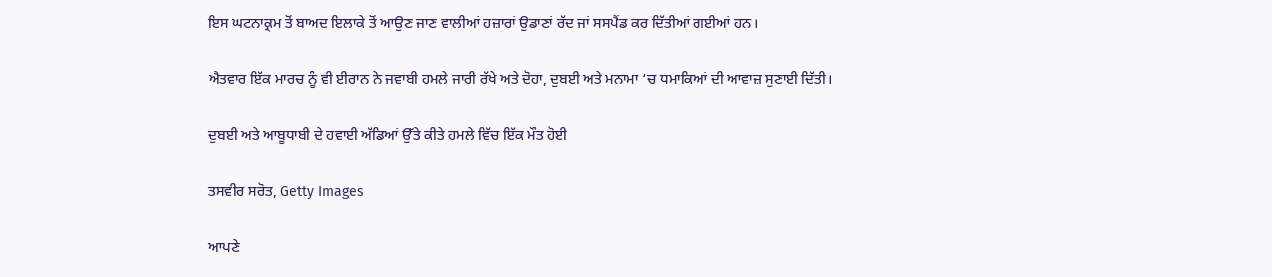ਇਸ ਘਟਨਾਕ੍ਰਮ ਤੋਂ ਬਾਅਦ ਇਲਾਕੇ ਤੋਂ ਆਉਣ ਜਾਣ ਵਾਲੀਆਂ ਹਜ਼ਾਰਾਂ ਉਡਾਣਾਂ ਰੱਦ ਜਾਂ ਸਸਪੈਂਡ ਕਰ ਦਿੱਤੀਆਂ ਗਈਆਂ ਹਨ।

ਐਤਵਾਰ ਇੱਕ ਮਾਰਚ ਨੂੰ ਵੀ ਈਰਾਨ ਨੇ ਜਵਾਬੀ ਹਮਲੇ ਜਾਰੀ ਰੱਖੇ ਅਤੇ ਦੋਹਾ, ਦੁਬਈ ਅਤੇ ਮਨਾਮਾ ‘ਚ ਧਮਾਕਿਆਂ ਦੀ ਆਵਾਜ਼ ਸੁਣਾਈ ਦਿੱਤੀ।

ਦੁਬਈ ਅਤੇ ਆਬੂਧਾਬੀ ਦੇ ਹਵਾਈ ਅੱਡਿਆਂ ਉੱਤੇ ਕੀਤੇ ਹਮਲੇ ਵਿੱਚ ਇੱਕ ਮੌਤ ਹੋਈ

ਤਸਵੀਰ ਸਰੋਤ, Getty Images

ਆਪਣੇ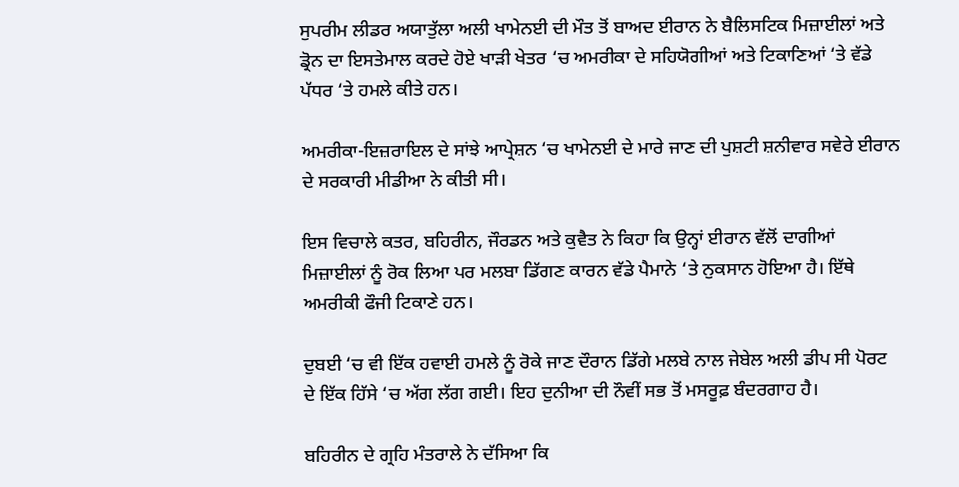ਸੁਪਰੀਮ ਲੀਡਰ ਅਯਾਤੁੱਲਾ ਅਲੀ ਖਾਮੇਨਈ ਦੀ ਮੌਤ ਤੋਂ ਬਾਅਦ ਈਰਾਨ ਨੇ ਬੈਲਿਸਟਿਕ ਮਿਜ਼ਾਈਲਾਂ ਅਤੇ ਡ੍ਰੋਨ ਦਾ ਇਸਤੇਮਾਲ ਕਰਦੇ ਹੋਏ ਖਾੜੀ ਖੇਤਰ ‘ਚ ਅਮਰੀਕਾ ਦੇ ਸਹਿਯੋਗੀਆਂ ਅਤੇ ਟਿਕਾਣਿਆਂ ‘ਤੇ ਵੱਡੇ ਪੱਧਰ ‘ਤੇ ਹਮਲੇ ਕੀਤੇ ਹਨ।

ਅਮਰੀਕਾ-ਇਜ਼ਰਾਇਲ ਦੇ ਸਾਂਝੇ ਆਪ੍ਰੇਸ਼ਨ ‘ਚ ਖਾਮੇਨਈ ਦੇ ਮਾਰੇ ਜਾਣ ਦੀ ਪੁਸ਼ਟੀ ਸ਼ਨੀਵਾਰ ਸਵੇਰੇ ਈਰਾਨ ਦੇ ਸਰਕਾਰੀ ਮੀਡੀਆ ਨੇ ਕੀਤੀ ਸੀ।

ਇਸ ਵਿਚਾਲੇ ਕਤਰ, ਬਹਿਰੀਨ, ਜੌਰਡਨ ਅਤੇ ਕੁਵੈਤ ਨੇ ਕਿਹਾ ਕਿ ਉਨ੍ਹਾਂ ਈਰਾਨ ਵੱਲੋਂ ਦਾਗੀਆਂ ਮਿਜ਼ਾਈਲਾਂ ਨੂੰ ਰੋਕ ਲਿਆ ਪਰ ਮਲਬਾ ਡਿੱਗਣ ਕਾਰਨ ਵੱਡੇ ਪੈਮਾਨੇ ‘ਤੇ ਨੁਕਸਾਨ ਹੋਇਆ ਹੈ। ਇੱਥੇ ਅਮਰੀਕੀ ਫੌਜੀ ਟਿਕਾਣੇ ਹਨ।

ਦੁਬਈ ‘ਚ ਵੀ ਇੱਕ ਹਵਾਈ ਹਮਲੇ ਨੂੰ ਰੋਕੇ ਜਾਣ ਦੌਰਾਨ ਡਿੱਗੇ ਮਲਬੇ ਨਾਲ ਜੇਬੇਲ ਅਲੀ ਡੀਪ ਸੀ ਪੋਰਟ ਦੇ ਇੱਕ ਹਿੱਸੇ ‘ਚ ਅੱਗ ਲੱਗ ਗਈ। ਇਹ ਦੁਨੀਆ ਦੀ ਨੌਵੀਂ ਸਭ ਤੋਂ ਮਸਰੂਫ਼ ਬੰਦਰਗਾਹ ਹੈ।

ਬਹਿਰੀਨ ਦੇ ਗ੍ਰਹਿ ਮੰਤਰਾਲੇ ਨੇ ਦੱਸਿਆ ਕਿ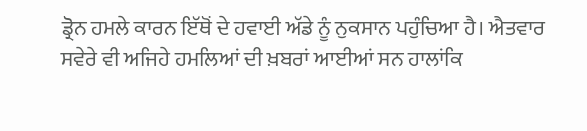ਡ੍ਰੋਨ ਹਮਲੇ ਕਾਰਨ ਇੱਥੋਂ ਦੇ ਹਵਾਈ ਅੱਡੇ ਨੂੰ ਨੁਕਸਾਨ ਪਹੁੰਚਿਆ ਹੈ। ਐਤਵਾਰ ਸਵੇਰੇ ਵੀ ਅਜਿਹੇ ਹਮਲਿਆਂ ਦੀ ਖ਼ਬਰਾਂ ਆਈਆਂ ਸਨ ਹਾਲਾਂਕਿ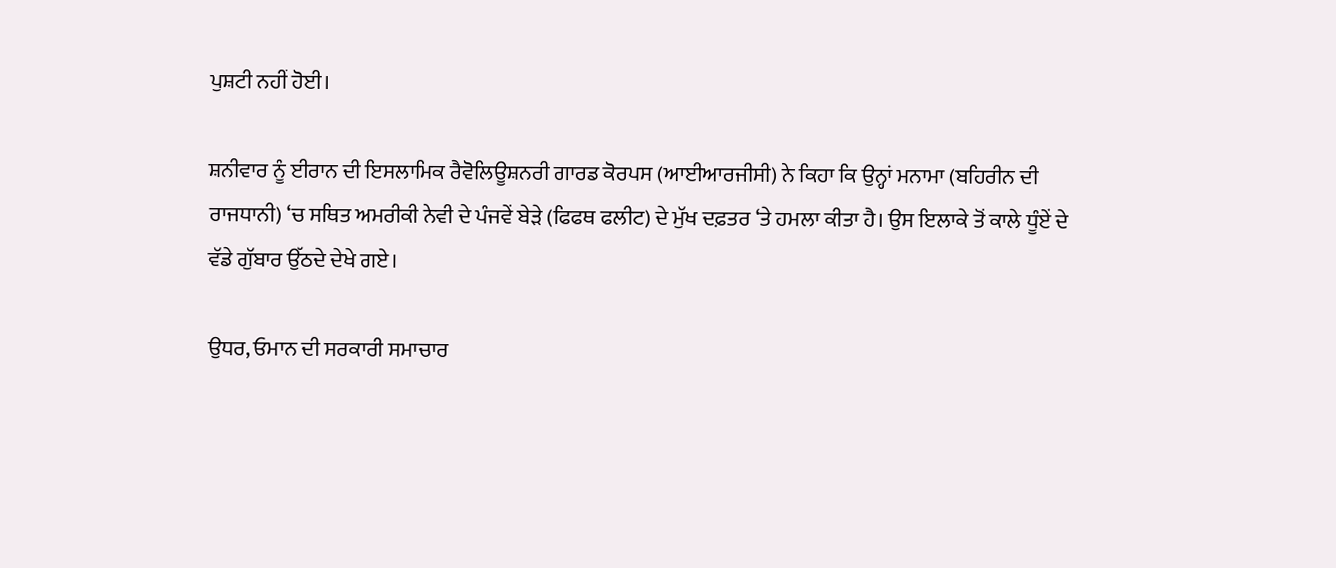ਪੁਸ਼ਟੀ ਨਹੀਂ ਹੋਈ।

ਸ਼ਨੀਵਾਰ ਨੂੰ ਈਰਾਨ ਦੀ ਇਸਲਾਮਿਕ ਰੈਵੋਲਿਊਸ਼ਨਰੀ ਗਾਰਡ ਕੋਰਪਸ (ਆਈਆਰਜੀਸੀ) ਨੇ ਕਿਹਾ ਕਿ ਉਨ੍ਹਾਂ ਮਨਾਮਾ (ਬਹਿਰੀਨ ਦੀ ਰਾਜਧਾਨੀ) ‘ਚ ਸਥਿਤ ਅਮਰੀਕੀ ਨੇਵੀ ਦੇ ਪੰਜਵੇਂ ਬੇੜੇ (ਫਿਫਥ ਫਲੀਟ) ਦੇ ਮੁੱਖ ਦਫ਼ਤਰ ‘ਤੇ ਹਮਲਾ ਕੀਤਾ ਹੈ। ਉਸ ਇਲਾਕੇ ਤੋਂ ਕਾਲੇ ਧੂੰਏਂ ਦੇ ਵੱਡੇ ਗੁੱਬਾਰ ਉੱਠਦੇ ਦੇਖੇ ਗਏ।

ਉਧਰ, ਓਮਾਨ ਦੀ ਸਰਕਾਰੀ ਸਮਾਚਾਰ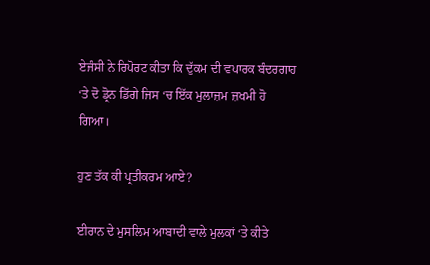ਏਜੰਸੀ ਨੇ ਰਿਪੋਰਟ ਕੀਤਾ ਕਿ ਦੁੱਕਮ ਦੀ ਵਪਾਰਕ ਬੰਦਰਗਾਹ ‘ਤੇ ਦੋ ਡ੍ਰੋਨ ਡਿੱਗੇ ਜਿਸ ‘ਚ ਇੱਕ ਮੁਲਾਜ਼ਮ ਜ਼ਖਮੀ ਹੋ ਗਿਆ।

ਹੁਣ ਤੱਕ ਕੀ ਪ੍ਰਤੀਕਰਮ ਆਏ?

ਈਰਾਨ ਦੇ ਮੁਸਲਿਮ ਆਬਾਦੀ ਵਾਲੇ ਮੁਲਕਾਂ ‘ਤੇ ਕੀਤੇ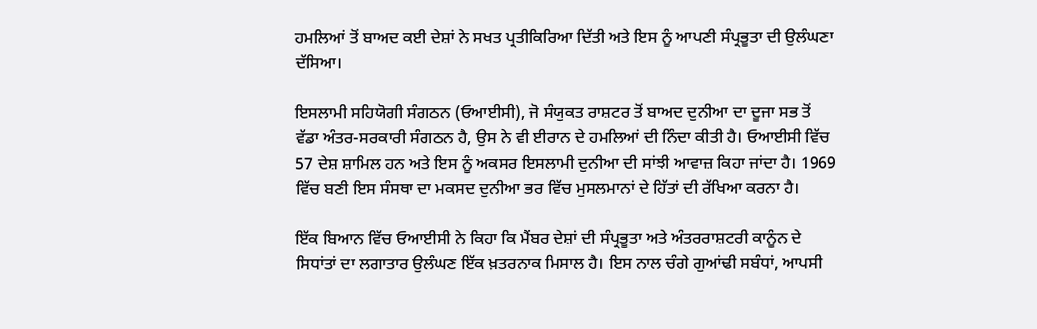ਹਮਲਿਆਂ ਤੋਂ ਬਾਅਦ ਕਈ ਦੇਸ਼ਾਂ ਨੇ ਸਖਤ ਪ੍ਰਤੀਕਿਰਿਆ ਦਿੱਤੀ ਅਤੇ ਇਸ ਨੂੰ ਆਪਣੀ ਸੰਪ੍ਰਭੂਤਾ ਦੀ ਉਲੰਘਣਾ ਦੱਸਿਆ।

ਇਸਲਾਮੀ ਸਹਿਯੋਗੀ ਸੰਗਠਨ (ਓਆਈਸੀ), ਜੋ ਸੰਯੁਕਤ ਰਾਸ਼ਟਰ ਤੋਂ ਬਾਅਦ ਦੁਨੀਆ ਦਾ ਦੂਜਾ ਸਭ ਤੋਂ ਵੱਡਾ ਅੰਤਰ-ਸਰਕਾਰੀ ਸੰਗਠਨ ਹੈ, ਉਸ ਨੇ ਵੀ ਈਰਾਨ ਦੇ ਹਮਲਿਆਂ ਦੀ ਨਿੰਦਾ ਕੀਤੀ ਹੈ। ਓਆਈਸੀ ਵਿੱਚ 57 ਦੇਸ਼ ਸ਼ਾਮਿਲ ਹਨ ਅਤੇ ਇਸ ਨੂੰ ਅਕਸਰ ਇਸਲਾਮੀ ਦੁਨੀਆ ਦੀ ਸਾਂਝੀ ਆਵਾਜ਼ ਕਿਹਾ ਜਾਂਦਾ ਹੈ। 1969 ਵਿੱਚ ਬਣੀ ਇਸ ਸੰਸਥਾ ਦਾ ਮਕਸਦ ਦੁਨੀਆ ਭਰ ਵਿੱਚ ਮੁਸਲਮਾਨਾਂ ਦੇ ਹਿੱਤਾਂ ਦੀ ਰੱਖਿਆ ਕਰਨਾ ਹੈ।

ਇੱਕ ਬਿਆਨ ਵਿੱਚ ਓਆਈਸੀ ਨੇ ਕਿਹਾ ਕਿ ਮੈਂਬਰ ਦੇਸ਼ਾਂ ਦੀ ਸੰਪ੍ਰਭੂਤਾ ਅਤੇ ਅੰਤਰਰਾਸ਼ਟਰੀ ਕਾਨੂੰਨ ਦੇ ਸਿਧਾਂਤਾਂ ਦਾ ਲਗਾਤਾਰ ਉਲੰਘਣ ਇੱਕ ਖ਼ਤਰਨਾਕ ਮਿਸਾਲ ਹੈ। ਇਸ ਨਾਲ ਚੰਗੇ ਗੁਆਂਢੀ ਸਬੰਧਾਂ, ਆਪਸੀ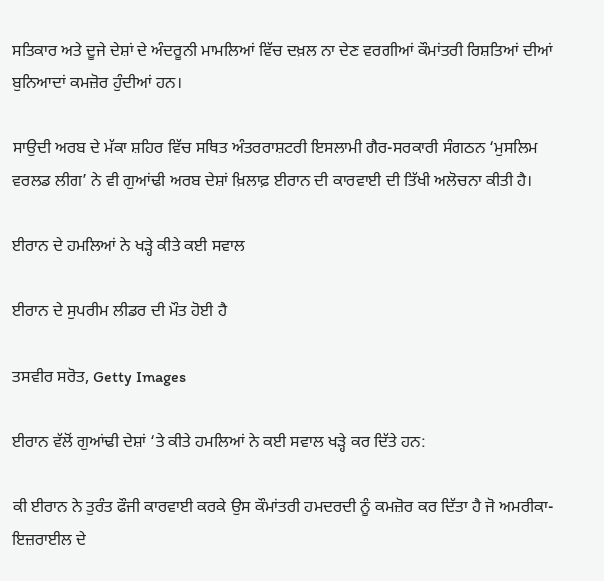ਸਤਿਕਾਰ ਅਤੇ ਦੂਜੇ ਦੇਸ਼ਾਂ ਦੇ ਅੰਦਰੂਨੀ ਮਾਮਲਿਆਂ ਵਿੱਚ ਦਖ਼ਲ ਨਾ ਦੇਣ ਵਰਗੀਆਂ ਕੌਮਾਂਤਰੀ ਰਿਸ਼ਤਿਆਂ ਦੀਆਂ ਬੁਨਿਆਦਾਂ ਕਮਜ਼ੋਰ ਹੁੰਦੀਆਂ ਹਨ।

ਸਾਉਦੀ ਅਰਬ ਦੇ ਮੱਕਾ ਸ਼ਹਿਰ ਵਿੱਚ ਸਥਿਤ ਅੰਤਰਰਾਸ਼ਟਰੀ ਇਸਲਾਮੀ ਗੈਰ-ਸਰਕਾਰੀ ਸੰਗਠਨ ‘ਮੁਸਲਿਮ ਵਰਲਡ ਲੀਗ’ ਨੇ ਵੀ ਗੁਆਂਢੀ ਅਰਬ ਦੇਸ਼ਾਂ ਖ਼ਿਲਾਫ਼ ਈਰਾਨ ਦੀ ਕਾਰਵਾਈ ਦੀ ਤਿੱਖੀ ਅਲੋਚਨਾ ਕੀਤੀ ਹੈ।

ਈਰਾਨ ਦੇ ਹਮਲਿਆਂ ਨੇ ਖੜ੍ਹੇ ਕੀਤੇ ਕਈ ਸਵਾਲ

ਈਰਾਨ ਦੇ ਸੁਪਰੀਮ ਲੀਡਰ ਦੀ ਮੌਤ ਹੋਈ ਹੈ

ਤਸਵੀਰ ਸਰੋਤ, Getty Images

ਈਰਾਨ ਵੱਲੋਂ ਗੁਆਂਢੀ ਦੇਸ਼ਾਂ ‘ਤੇ ਕੀਤੇ ਹਮਲਿਆਂ ਨੇ ਕਈ ਸਵਾਲ ਖੜ੍ਹੇ ਕਰ ਦਿੱਤੇ ਹਨ:

ਕੀ ਈਰਾਨ ਨੇ ਤੁਰੰਤ ਫੌਜੀ ਕਾਰਵਾਈ ਕਰਕੇ ਉਸ ਕੌਮਾਂਤਰੀ ਹਮਦਰਦੀ ਨੂੰ ਕਮਜ਼ੋਰ ਕਰ ਦਿੱਤਾ ਹੈ ਜੋ ਅਮਰੀਕਾ-ਇਜ਼ਰਾਈਲ ਦੇ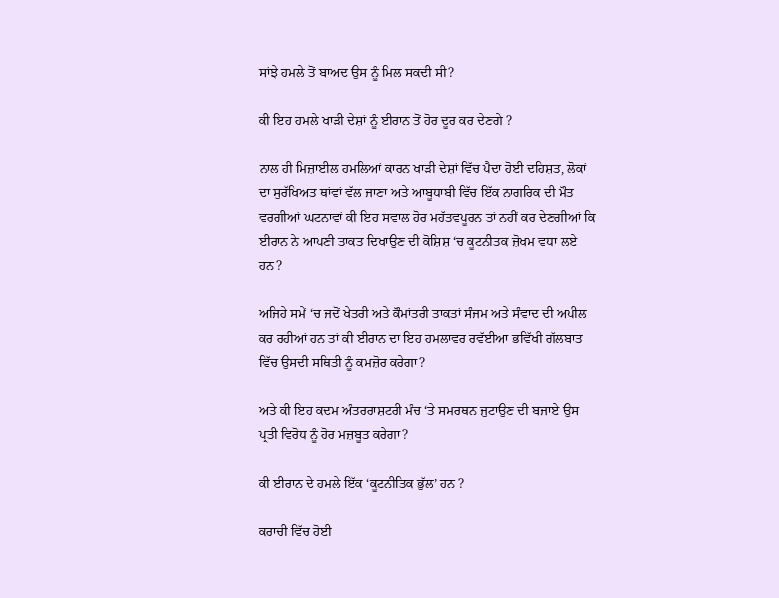ਸਾਂਝੇ ਹਮਲੇ ਤੋਂ ਬਾਅਦ ਉਸ ਨੂੰ ਮਿਲ ਸਕਦੀ ਸੀ?

ਕੀ ਇਹ ਹਮਲੇ ਖਾੜੀ ਦੇਸ਼ਾਂ ਨੂੰ ਈਰਾਨ ਤੋਂ ਹੋਰ ਦੂਰ ਕਰ ਦੇਣਗੇ ?

ਨਾਲ ਹੀ ਮਿਜ਼ਾਈਲ ਹਮਲਿਆਂ ਕਾਰਨ ਖਾੜੀ ਦੇਸ਼ਾਂ ਵਿੱਚ ਪੈਦਾ ਹੋਈ ਦਹਿਸ਼ਤ, ਲੋਕਾਂ ਦਾ ਸੁਰੱਖਿਅਤ ਥਾਂਵਾਂ ਵੱਲ ਜਾਣਾ ਅਤੇ ਆਬੂਧਾਬੀ ਵਿੱਚ ਇੱਕ ਨਾਗਰਿਕ ਦੀ ਮੌਤ ਵਰਗੀਆਂ ਘਟਨਾਵਾਂ ਕੀ ਇਹ ਸਵਾਲ ਹੋਰ ਮਹੱਤਵਪੂਰਨ ਤਾਂ ਨਹੀਂ ਕਰ ਦੇਣਗੀਆਂ ਕਿ ਈਰਾਨ ਨੇ ਆਪਣੀ ਤਾਕਤ ਦਿਖਾਉਣ ਦੀ ਕੋਸ਼ਿਸ਼ ‘ਚ ਕੂਟਨੀਤਕ ਜ਼ੋਖਮ ਵਧਾ ਲਏ ਹਨ?

ਅਜਿਹੇ ਸਮੇਂ ‘ਚ ਜਦੋਂ ਖੇਤਰੀ ਅਤੇ ਕੌਮਾਂਤਰੀ ਤਾਕਤਾਂ ਸੰਜਮ ਅਤੇ ਸੰਵਾਦ ਦੀ ਅਪੀਲ ਕਰ ਰਹੀਆਂ ਹਨ ਤਾਂ ਕੀ ਈਰਾਨ ਦਾ ਇਹ ਹਮਲਾਵਰ ਰਵੱਈਆ ਭਵਿੱਖੀ ਗੱਲਬਾਤ ਵਿੱਚ ਉਸਦੀ ਸਥਿਤੀ ਨੂੰ ਕਮਜ਼ੋਰ ਕਰੇਗਾ?

ਅਤੇ ਕੀ ਇਹ ਕਦਮ ਅੰਤਰਰਾਸ਼ਟਰੀ ਮੰਚ ‘ਤੇ ਸਮਰਥਨ ਜੁਟਾਉਣ ਦੀ ਬਜਾਏ ਉਸ ਪ੍ਰਤੀ ਵਿਰੋਧ ਨੂੰ ਹੋਰ ਮਜ਼ਬੂਤ ਕਰੇਗਾ?

ਕੀ ਈਰਾਨ ਦੇ ਹਮਲੇ ਇੱਕ ‘ਕੂਟਨੀਤਿਕ ਭੁੱਲ’ ਹਨ ?

ਕਰਾਚੀ ਵਿੱਚ ਹੋਈ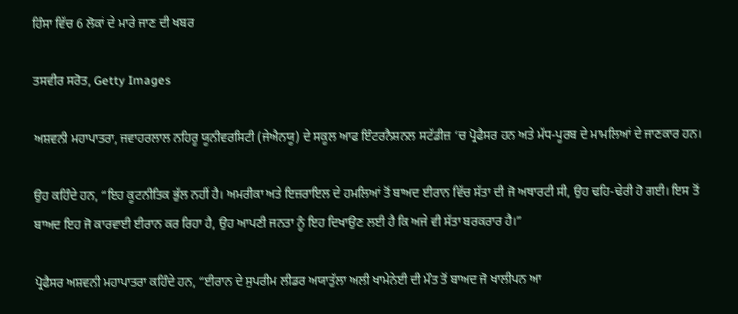ਹਿੰਸਾ ਵਿੱਚ 6 ਲੋਕਾਂ ਦੇ ਮਾਰੇ ਜਾਣ ਦੀ ਖਬਰ

ਤਸਵੀਰ ਸਰੋਤ, Getty Images

ਅਸ਼ਵਨੀ ਮਹਾਪਾਤਰਾ, ਜਵਾਹਰਲਾਲ ਨਹਿਰੂ ਯੂਨੀਵਰਸਿਟੀ (ਜੇਐਨਯੂ) ਦੇ ਸਕੂਲ ਆਫ ਇੰਟਰਨੈਸ਼ਨਲ ਸਟੱਡੀਜ਼ ‘ਚ ਪ੍ਰੋਫੈਸਰ ਹਨ ਅਤੇ ਮੱਧ-ਪੂਰਬ ਦੇ ਮਾਮਲਿਆਂ ਦੇ ਜਾਣਕਾਰ ਹਨ।

ਉਹ ਕਹਿੰਦੇ ਹਨ, “ਇਹ ਕੂਟਨੀਤਿਕ ਭੁੱਲ ਨਹੀਂ ਹੈ। ਅਮਰੀਕਾ ਅਤੇ ਇਜ਼ਰਾਇਲ ਦੇ ਹਮਲਿਆਂ ਤੋਂ ਬਾਅਦ ਈਰਾਨ ਵਿੱਚ ਸੱਤਾ ਦੀ ਜੋ ਅਥਾਰਟੀ ਸੀ, ਉਹ ਢਹਿ-ਢੇਰੀ ਹੋ ਗਈ। ਇਸ ਤੋਂ ਬਾਅਦ ਇਹ ਜੋ ਕਾਰਵਾਈ ਈਰਾਨ ਕਰ ਰਿਹਾ ਹੈ, ਉਹ ਆਪਣੀ ਜਨਤਾ ਨੂੰ ਇਹ ਦਿਖਾਉਣ ਲਈ ਹੈ ਕਿ ਅਜੇ ਵੀ ਸੱਤਾ ਬਰਕਰਾਰ ਹੈ।”

ਪ੍ਰੋਫੈਸਰ ਅਸ਼ਵਨੀ ਮਹਾਪਾਤਰਾ ਕਹਿੰਦੇ ਹਨ, “ਈਰਾਨ ਦੇ ਸੁਪਰੀਮ ਲੀਡਰ ਅਯਾਤੁੱਲਾ ਅਲੀ ਖਾਮੇਨੇਈ ਦੀ ਮੌਤ ਤੋਂ ਬਾਅਦ ਜੋ ਖਾਲੀਪਨ ਆ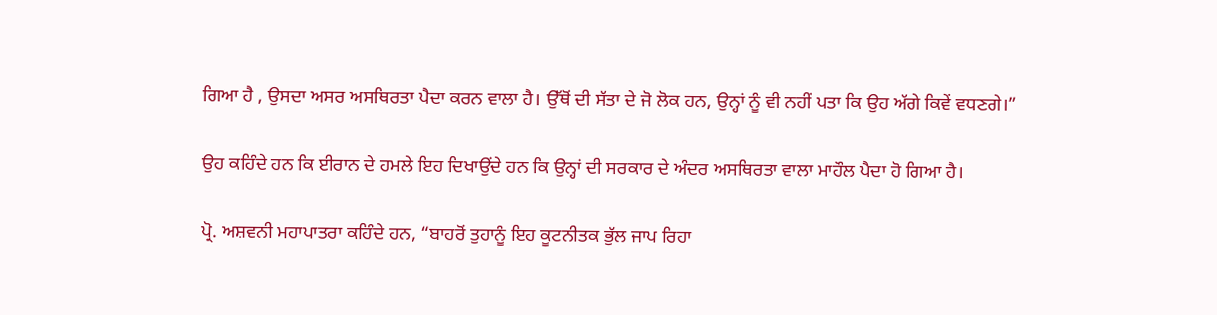ਗਿਆ ਹੈ , ਉਸਦਾ ਅਸਰ ਅਸਥਿਰਤਾ ਪੈਦਾ ਕਰਨ ਵਾਲਾ ਹੈ। ਉੱਥੋਂ ਦੀ ਸੱਤਾ ਦੇ ਜੋ ਲੋਕ ਹਨ, ਉਨ੍ਹਾਂ ਨੂੰ ਵੀ ਨਹੀਂ ਪਤਾ ਕਿ ਉਹ ਅੱਗੇ ਕਿਵੇਂ ਵਧਣਗੇ।”

ਉਹ ਕਹਿੰਦੇ ਹਨ ਕਿ ਈਰਾਨ ਦੇ ਹਮਲੇ ਇਹ ਦਿਖਾਉਂਦੇ ਹਨ ਕਿ ਉਨ੍ਹਾਂ ਦੀ ਸਰਕਾਰ ਦੇ ਅੰਦਰ ਅਸਥਿਰਤਾ ਵਾਲਾ ਮਾਹੌਲ ਪੈਦਾ ਹੋ ਗਿਆ ਹੈ।

ਪ੍ਰੋ. ਅਸ਼ਵਨੀ ਮਹਾਪਾਤਰਾ ਕਹਿੰਦੇ ਹਨ, “ਬਾਹਰੋਂ ਤੁਹਾਨੂੰ ਇਹ ਕੂਟਨੀਤਕ ਭੁੱਲ ਜਾਪ ਰਿਹਾ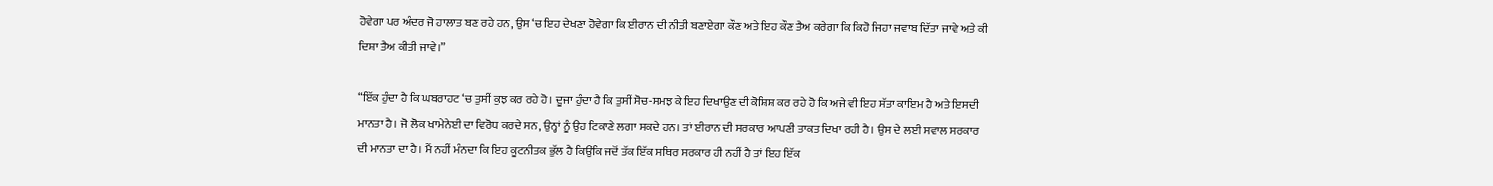ਹੋਵੇਗਾ ਪਰ ਅੰਦਰ ਜੋ ਹਾਲਾਤ ਬਣ ਰਹੇ ਹਨ, ਉਸ ‘ਚ ਇਹ ਦੇਖਣਾ ਹੋਵੇਗਾ ਕਿ ਈਰਾਨ ਦੀ ਨੀਤੀ ਬਣਾਏਗਾ ਕੌਣ ਅਤੇ ਇਹ ਕੌਣ ਤੈਅ ਕਰੇਗਾ ਕਿ ਕਿਹੋ ਜਿਹਾ ਜਵਾਬ ਦਿੱਤਾ ਜਾਵੇ ਅਤੇ ਕੀ ਦਿਸ਼ਾ ਤੈਅ ਕੀਤੀ ਜਾਵੇ।”

“ਇੱਕ ਹੁੰਦਾ ਹੈ ਕਿ ਘਬਰਾਹਟ ‘ਚ ਤੁਸੀਂ ਕੁਝ ਕਰ ਰਹੇ ਹੋ। ਦੂਜਾ ਹੁੰਦਾ ਹੈ ਕਿ ਤੁਸੀਂ ਸੋਚ-ਸਮਝ ਕੇ ਇਹ ਦਿਖਾਉਣ ਦੀ ਕੋਸ਼ਿਸ਼ ਕਰ ਰਹੇ ਹੋ ਕਿ ਅਜੇ ਵੀ ਇਹ ਸੱਤਾ ਕਾਇਮ ਹੈ ਅਤੇ ਇਸਦੀ ਮਾਨਤਾ ਹੈ। ਜੋ ਲੋਕ ਖਾਮੇਨੇਈ ਦਾ ਵਿਰੋਧ ਕਰਦੇ ਸਨ, ਉਨ੍ਹਾਂ ਨੂੰ ਉਹ ਟਿਕਾਣੇ ਲਗਾ ਸਕਦੇ ਹਨ। ਤਾਂ ਈਰਾਨ ਦੀ ਸਰਕਾਰ ਆਪਣੀ ਤਾਕਤ ਦਿਖਾ ਰਹੀ ਹੈ। ਉਸ ਦੇ ਲਈ ਸਵਾਲ ਸਰਕਾਰ ਦੀ ਮਾਨਤਾ ਦਾ ਹੈ। ਮੈਂ ਨਹੀਂ ਮੰਨਦਾ ਕਿ ਇਹ ਕੂਟਨੀਤਕ ਭੁੱਲ ਹੈ ਕਿਉਂਕਿ ਜਦੋਂ ਤੱਕ ਇੱਕ ਸਥਿਰ ਸਰਕਾਰ ਹੀ ਨਹੀਂ ਹੈ ਤਾਂ ਇਹ ਇੱਕ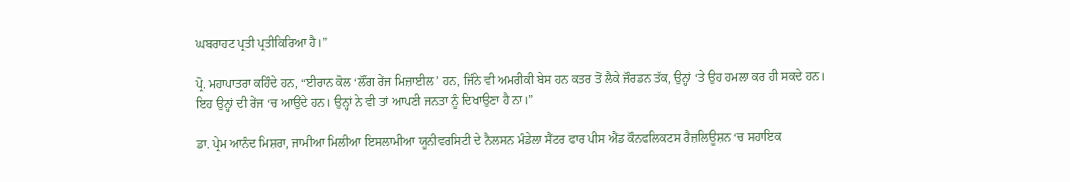ਘਬਰਾਹਟ ਪ੍ਰਤੀ ਪ੍ਰਤੀਕਿਰਿਆ ਹੈ।”

ਪ੍ਰੋ. ਮਹਾਪਾਤਰਾ ਕਹਿੰਦੇ ਹਨ, “ਈਰਾਨ ਕੋਲ ‘ਲੌਂਗ ਰੇਂਜ ਮਿਜ਼ਾਈਲ’ ਹਨ, ਜਿੰਨੇ ਵੀ ਅਮਰੀਕੀ ਬੇਸ ਹਨ ਕਤਰ ਤੋਂ ਲੈਕੇ ਜੌਰਡਨ ਤੱਕ, ਉਨ੍ਹਾਂ ‘ਤੇ ਉਹ ਹਮਲਾ ਕਰ ਹੀ ਸਕਦੇ ਹਨ। ਇਹ ਉਨ੍ਹਾਂ ਦੀ ਰੇਂਜ ‘ਚ ਆਉਂਦੇ ਹਨ। ਉਨ੍ਹਾਂ ਨੇ ਵੀ ਤਾਂ ਆਪਣੀ ਜਨਤਾ ਨੂੰ ਦਿਖਾਉਣਾ ਹੈ ਨਾ।”

ਡਾ. ਪ੍ਰੇਮ ਆਨੰਦ ਮਿਸ਼ਰਾ, ਜਾਮੀਆ ਮਿਲੀਆ ਇਸਲਾਮੀਆ ਯੂਨੀਵਰਸਿਟੀ ਦੇ ਨੈਲਸਨ ਮੰਡੇਲਾ ਸੈਂਟਰ ਫਾਰ ਪੀਸ ਐਂਡ ਕੌਨਫਲਿਕਟਸ ਰੈਜ਼ਲਿਊਸ਼ਨ ‘ਚ ਸਹਾਇਕ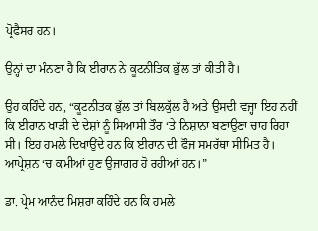ਪ੍ਰੋਫੈਸਰ ਹਨ।

ਉਨ੍ਹਾਂ ਦਾ ਮੰਨਣਾ ਹੈ ਕਿ ਈਰਾਨ ਨੇ ਕੂਟਨੀਤਿਕ ਭੁੱਲ ਤਾਂ ਕੀਤੀ ਹੈ।

ਉਹ ਕਹਿੰਦੇ ਹਨ, “ਕੂਟਨੀਤਕ ਭੁੱਲ ਤਾਂ ਬਿਲਕੁੱਲ ਹੈ ਅਤੇ ਉਸਦੀ ਵਜ੍ਹਾ ਇਹ ਨਹੀਂ ਕਿ ਈਰਾਨ ਖਾੜੀ ਦੇ ਦੇਸ਼ਾਂ ਨੂੰ ਸਿਆਸੀ ਤੌਰ ‘ਤੇ ਨਿਸ਼ਾਨਾ ਬਣਾਉਣਾ ਚਾਹ ਰਿਹਾ ਸੀ। ਇਹ ਹਮਲੇ ਦਿਖਾਉਂਦੇ ਹਨ ਕਿ ਈਰਾਨ ਦੀ ਫੌਜ ਸਮਰੱਥਾ ਸੀਮਿਤ ਹੈ। ਆਪ੍ਰੇਸ਼ਨ ‘ਚ ਕਮੀਆਂ ਹੁਣ ਉਜਾਗਰ ਹੋ ਰਹੀਆਂ ਹਨ।”

ਡਾ. ਪ੍ਰੇਮ ਆਨੰਦ ਮਿਸ਼ਰਾ ਕਹਿੰਦੇ ਹਨ ਕਿ ਹਮਲੇ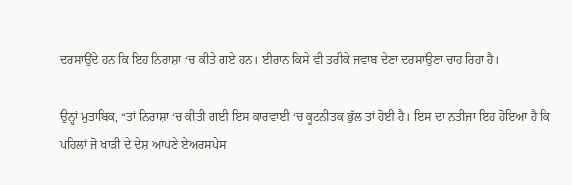ਦਰਸਾਉਂਦੇ ਹਨ ਕਿ ਇਹ ਨਿਰਾਸ਼ਾ ‘ਚ ਕੀਤੇ ਗਏ ਹਨ। ਈਰਾਨ ਕਿਸੇ ਵੀ ਤਰੀਕੇ ਜਵਾਬ ਦੇਣਾ ਦਰਸਾਉਣਾ ਚਾਹ ਰਿਹਾ ਹੈ।

ਉਨ੍ਹਾਂ ਮੁਤਾਬਿਕ, “ਤਾਂ ਨਿਰਾਸ਼ਾ ‘ਚ ਕੀਤੀ ਗਈ ਇਸ ਕਾਰਵਾਈ ‘ਚ ਕੂਟਨੀਤਕ ਭੁੱਲ ਤਾਂ ਹੋਈ ਹੈ। ਇਸ ਦਾ ਨਤੀਜਾ ਇਹ ਹੋਇਆ ਹੈ ਕਿ ਪਹਿਲਾਂ ਜੋ ਖਾੜੀ ਦੇ ਦੇਸ਼ ਆਪਣੇ ਏਅਰਸਪੇਸ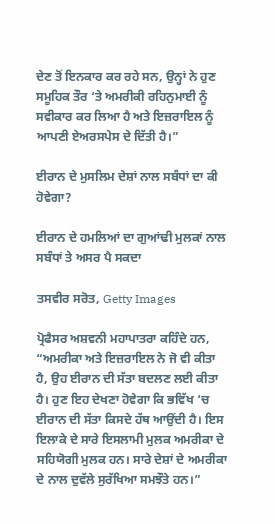ਦੇਣ ਤੋਂ ਇਨਕਾਰ ਕਰ ਰਹੇ ਸਨ, ਉਨ੍ਹਾਂ ਨੇ ਹੁਣ ਸਮੂਹਿਕ ਤੌਰ ‘ਤੇ ਅਮਰੀਕੀ ਰਹਿਨੁਮਾਈ ਨੂੰ ਸਵੀਕਾਰ ਕਰ ਲਿਆ ਹੈ ਅਤੇ ਇਜ਼ਰਾਇਲ ਨੂੰ ਆਪਣੀ ਏਅਰਸਪੇਸ ਦੇ ਦਿੱਤੀ ਹੈ।”

ਈਰਾਨ ਦੇ ਮੁਸਲਿਮ ਦੇਸ਼ਾਂ ਨਾਲ ਸਬੰਧਾਂ ਦਾ ਕੀ ਹੋਵੇਗਾ?

ਈਰਾਨ ਦੇ ਹਮਲਿਆਂ ਦਾ ਗੁਆਂਢੀ ਮੁਲਕਾਂ ਨਾਲ ਸਬੰਧਾਂ ਤੇ ਅਸਰ ਪੈ ਸਕਦਾ

ਤਸਵੀਰ ਸਰੋਤ, Getty Images

ਪ੍ਰੋਫੈਸਰ ਅਸ਼ਵਨੀ ਮਹਾਪਾਤਰਾ ਕਹਿੰਦੇ ਹਨ, “ਅਮਰੀਕਾ ਅਤੇ ਇਜ਼ਰਾਇਲ ਨੇ ਜੋ ਵੀ ਕੀਤਾ ਹੈ, ਉਹ ਈਰਾਨ ਦੀ ਸੱਤਾ ਬਦਲਣ ਲਈ ਕੀਤਾ ਹੈ। ਹੁਣ ਇਹ ਦੇਖਣਾ ਹੋਵੇਗਾ ਕਿ ਭਵਿੱਖ ‘ਚ ਈਰਾਨ ਦੀ ਸੱਤਾ ਕਿਸਦੇ ਹੱਥ ਆਉਂਦੀ ਹੈ। ਇਸ ਇਲਾਕੇ ਦੇ ਸਾਰੇ ਇਸਲਾਮੀ ਮੁਲਕ ਅਮਰੀਕਾ ਦੇ ਸਹਿਯੋਗੀ ਮੁਲਕ ਹਨ। ਸਾਰੇ ਦੇਸ਼ਾਂ ਦੇ ਅਮਰੀਕਾ ਦੇ ਨਾਲ ਦੁਵੱਲੇ ਸੁਰੱਖਿਆ ਸਮਝੌਤੇ ਹਨ।”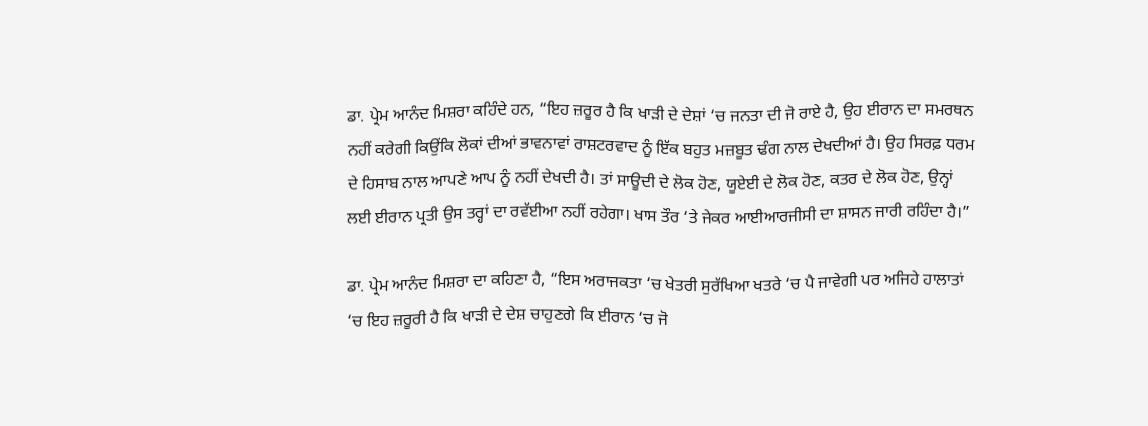ਡਾ. ਪ੍ਰੇਮ ਆਨੰਦ ਮਿਸ਼ਰਾ ਕਹਿੰਦੇ ਹਨ, “ਇਹ ਜ਼ਰੂਰ ਹੈ ਕਿ ਖਾੜੀ ਦੇ ਦੇਸ਼ਾਂ ‘ਚ ਜਨਤਾ ਦੀ ਜੋ ਰਾਏ ਹੈ, ਉਹ ਈਰਾਨ ਦਾ ਸਮਰਥਨ ਨਹੀਂ ਕਰੇਗੀ ਕਿਉਂਕਿ ਲੋਕਾਂ ਦੀਆਂ ਭਾਵਨਾਵਾਂ ਰਾਸ਼ਟਰਵਾਦ ਨੂੰ ਇੱਕ ਬਹੁਤ ਮਜ਼ਬੂਤ ਢੰਗ ਨਾਲ ਦੇਖਦੀਆਂ ਹੈ। ਉਹ ਸਿਰਫ਼ ਧਰਮ ਦੇ ਹਿਸਾਬ ਨਾਲ ਆਪਣੇ ਆਪ ਨੂੰ ਨਹੀਂ ਦੇਖਦੀ ਹੈ। ਤਾਂ ਸਾਊਦੀ ਦੇ ਲੋਕ ਹੋਣ, ਯੂਏਈ ਦੇ ਲੋਕ ਹੋਣ, ਕਤਰ ਦੇ ਲੋਕ ਹੋਣ, ਉਨ੍ਹਾਂ ਲਈ ਈਰਾਨ ਪ੍ਰਤੀ ਉਸ ਤਰ੍ਹਾਂ ਦਾ ਰਵੱਈਆ ਨਹੀਂ ਰਹੇਗਾ। ਖਾਸ ਤੌਰ ‘ਤੇ ਜੇਕਰ ਆਈਆਰਜੀਸੀ ਦਾ ਸ਼ਾਸਨ ਜਾਰੀ ਰਹਿੰਦਾ ਹੈ।”

ਡਾ. ਪ੍ਰੇਮ ਆਨੰਦ ਮਿਸ਼ਰਾ ਦਾ ਕਹਿਣਾ ਹੈ, “ਇਸ ਅਰਾਜਕਤਾ ‘ਚ ਖੇਤਰੀ ਸੁਰੱਖਿਆ ਖਤਰੇ ‘ਚ ਪੈ ਜਾਵੇਗੀ ਪਰ ਅਜਿਹੇ ਹਾਲਾਤਾਂ ‘ਚ ਇਹ ਜ਼ਰੂਰੀ ਹੈ ਕਿ ਖਾੜੀ ਦੇ ਦੇਸ਼ ਚਾਹੁਣਗੇ ਕਿ ਈਰਾਨ ‘ਚ ਜੋ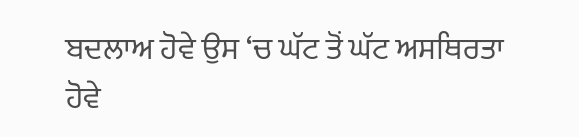ਬਦਲਾਅ ਹੋਵੇ ਉਸ ‘ਚ ਘੱਟ ਤੋਂ ਘੱਟ ਅਸਥਿਰਤਾ ਹੋਵੇ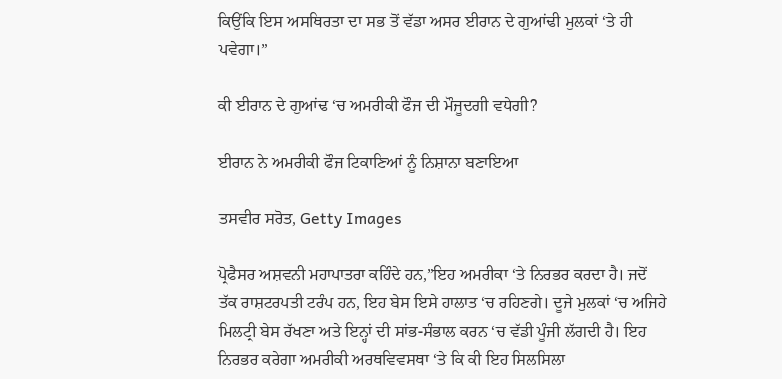ਕਿਉਂਕਿ ਇਸ ਅਸਥਿਰਤਾ ਦਾ ਸਭ ਤੋਂ ਵੱਡਾ ਅਸਰ ਈਰਾਨ ਦੇ ਗੁਆਂਢੀ ਮੁਲਕਾਂ ‘ਤੇ ਹੀ ਪਵੇਗਾ।”

ਕੀ ਈਰਾਨ ਦੇ ਗੁਆਂਢ ‘ਚ ਅਮਰੀਕੀ ਫੌਜ ਦੀ ਮੌਜੂਦਗੀ ਵਧੇਗੀ?

ਈਰਾਨ ਨੇ ਅਮਰੀਕੀ ਫੌਜ ਟਿਕਾਣਿਆਂ ਨੂੰ ਨਿਸ਼ਾਨਾ ਬਣਾਇਆ

ਤਸਵੀਰ ਸਰੋਤ, Getty Images

ਪ੍ਰੋਫੈਸਰ ਅਸ਼ਵਨੀ ਮਹਾਪਾਤਰਾ ਕਹਿੰਦੇ ਹਨ,”ਇਹ ਅਮਰੀਕਾ ‘ਤੇ ਨਿਰਭਰ ਕਰਦਾ ਹੈ। ਜਦੋਂ ਤੱਕ ਰਾਸ਼ਟਰਪਤੀ ਟਰੰਪ ਹਨ, ਇਹ ਬੇਸ ਇਸੇ ਹਾਲਾਤ ‘ਚ ਰਹਿਣਗੇ। ਦੂਜੇ ਮੁਲਕਾਂ ‘ਚ ਅਜਿਹੇ ਮਿਲਟ੍ਰੀ ਬੇਸ ਰੱਖਣਾ ਅਤੇ ਇਨ੍ਹਾਂ ਦੀ ਸਾਂਭ-ਸੰਭਾਲ ਕਰਨ ‘ਚ ਵੱਡੀ ਪੂੰਜੀ ਲੱਗਦੀ ਹੈ। ਇਹ ਨਿਰਭਰ ਕਰੇਗਾ ਅਮਰੀਕੀ ਅਰਥਵਿਵਸਥਾ ‘ਤੇ ਕਿ ਕੀ ਇਹ ਸਿਲਸਿਲਾ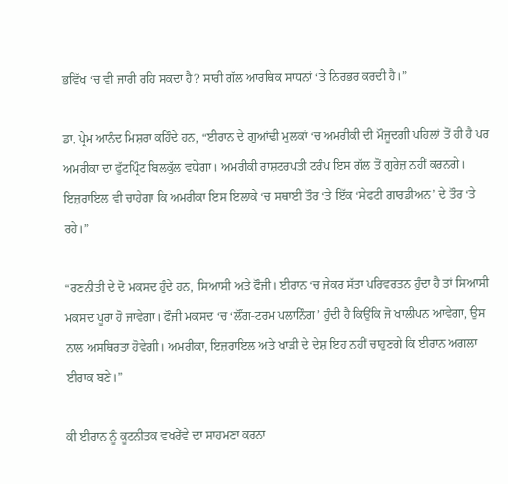ਭਵਿੱਖ ‘ਚ ਵੀ ਜਾਰੀ ਰਹਿ ਸਕਦਾ ਹੈ? ਸਾਰੀ ਗੱਲ ਆਰਥਿਕ ਸਾਧਨਾਂ ‘ਤੇ ਨਿਰਭਰ ਕਰਦੀ ਹੈ।”

ਡਾ. ਪ੍ਰੇਮ ਆਨੰਦ ਮਿਸ਼ਰਾ ਕਹਿੰਦੇ ਹਨ, “ਈਰਾਨ ਦੇ ਗੁਆਂਢੀ ਮੁਲਕਾਂ ‘ਚ ਅਮਰੀਕੀ ਦੀ ਮੌਜੂਦਗੀ ਪਹਿਲਾਂ ਤੋਂ ਹੀ ਹੈ ਪਰ ਅਮਰੀਕਾ ਦਾ ਫੁੱਟਪ੍ਰਿੰਟ ਬਿਲਕੁੱਲ ਵਧੇਗਾ। ਅਮਰੀਕੀ ਰਾਸ਼ਟਰਪਤੀ ਟਰੰਪ ਇਸ ਗੱਲ ਤੋਂ ਗੁਰੇਜ਼ ਨਹੀਂ ਕਰਨਗੇ। ਇਜ਼ਰਾਇਲ ਵੀ ਚਾਹੇਗਾ ਕਿ ਅਮਰੀਕਾ ਇਸ ਇਲਾਕੇ ‘ਚ ਸਥਾਈ ਤੌਰ ‘ਤੇ ਇੱਕ ‘ਸੇਫਟੀ ਗਾਰਡੀਅਨ’ ਦੇ ਤੌਰ ‘ਤੇ ਰਹੇ।”

“ਰਣਨੀਤੀ ਦੇ ਦੋ ਮਕਸਦ ਹੁੰਦੇ ਹਨ, ਸਿਆਸੀ ਅਤੇ ਫੌਜੀ। ਈਰਾਨ ‘ਚ ਜੇਕਰ ਸੱਤਾ ਪਰਿਵਰਤਨ ਹੁੰਦਾ ਹੈ ਤਾਂ ਸਿਆਸੀ ਮਕਸਦ ਪੂਰਾ ਹੋ ਜਾਵੇਗਾ। ਫੌਜੀ ਮਕਸਦ ‘ਚ ‘ਲੌਂਗ-ਟਰਮ ਪਲਾਨਿੰਗ’ ਹੁੰਦੀ ਹੈ ਕਿਉਂਕਿ ਜੋ ਖਾਲੀਪਨ ਆਵੇਗਾ, ਉਸ ਨਾਲ ਅਸਥਿਰਤਾ ਹੋਵੇਗੀ। ਅਮਰੀਕਾ, ਇਜ਼ਰਾਇਲ ਅਤੇ ਖਾੜੀ ਦੇ ਦੇਸ਼ ਇਹ ਨਹੀਂ ਚਾਹੁਣਗੇ ਕਿ ਈਰਾਨ ਅਗਲਾ ਈਰਾਕ ਬਣੇ।”

ਕੀ ਈਰਾਨ ਨੂੰ ਕੂਟਨੀਤਕ ਵਖਰੇਂਵੇ ਦਾ ਸਾਹਮਣਾ ਕਰਨਾ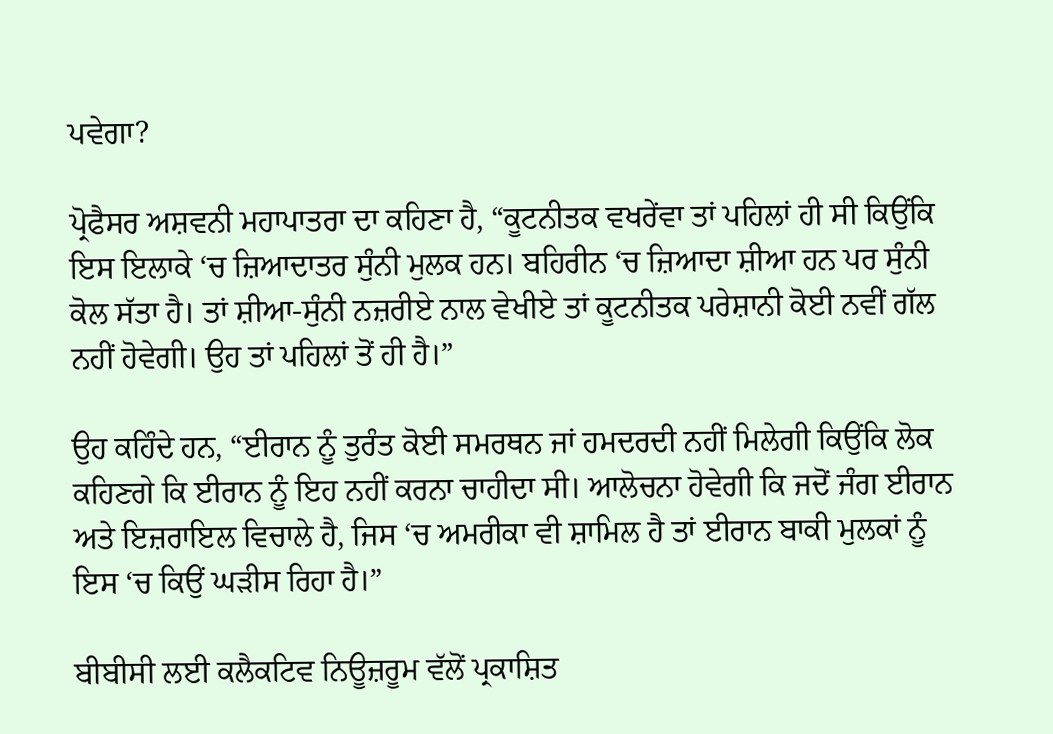ਪਵੇਗਾ?

ਪ੍ਰੋਫੈਸਰ ਅਸ਼ਵਨੀ ਮਹਾਪਾਤਰਾ ਦਾ ਕਹਿਣਾ ਹੈ, “ਕੂਟਨੀਤਕ ਵਖਰੇਂਵਾ ਤਾਂ ਪਹਿਲਾਂ ਹੀ ਸੀ ਕਿਉਂਕਿ ਇਸ ਇਲਾਕੇ ‘ਚ ਜ਼ਿਆਦਾਤਰ ਸੁੰਨੀ ਮੁਲਕ ਹਨ। ਬਹਿਰੀਨ ‘ਚ ਜ਼ਿਆਦਾ ਸ਼ੀਆ ਹਨ ਪਰ ਸੁੰਨੀ ਕੋਲ ਸੱਤਾ ਹੈ। ਤਾਂ ਸ਼ੀਆ-ਸੁੰਨੀ ਨਜ਼ਰੀਏ ਨਾਲ ਵੇਖੀਏ ਤਾਂ ਕੂਟਨੀਤਕ ਪਰੇਸ਼ਾਨੀ ਕੋਈ ਨਵੀਂ ਗੱਲ ਨਹੀਂ ਹੋਵੇਗੀ। ਉਹ ਤਾਂ ਪਹਿਲਾਂ ਤੋਂ ਹੀ ਹੈ।”

ਉਹ ਕਹਿੰਦੇ ਹਨ, “ਈਰਾਨ ਨੂੰ ਤੁਰੰਤ ਕੋਈ ਸਮਰਥਨ ਜਾਂ ਹਮਦਰਦੀ ਨਹੀਂ ਮਿਲੇਗੀ ਕਿਉਂਕਿ ਲੋਕ ਕਹਿਣਗੇ ਕਿ ਈਰਾਨ ਨੂੰ ਇਹ ਨਹੀਂ ਕਰਨਾ ਚਾਹੀਦਾ ਸੀ। ਆਲੋਚਨਾ ਹੋਵੇਗੀ ਕਿ ਜਦੋਂ ਜੰਗ ਈਰਾਨ ਅਤੇ ਇਜ਼ਰਾਇਲ ਵਿਚਾਲੇ ਹੈ, ਜਿਸ ‘ਚ ਅਮਰੀਕਾ ਵੀ ਸ਼ਾਮਿਲ ਹੈ ਤਾਂ ਈਰਾਨ ਬਾਕੀ ਮੁਲਕਾਂ ਨੂੰ ਇਸ ‘ਚ ਕਿਉਂ ਘੜੀਸ ਰਿਹਾ ਹੈ।”

ਬੀਬੀਸੀ ਲਈ ਕਲੈਕਟਿਵ ਨਿਊਜ਼ਰੂਮ ਵੱਲੋਂ ਪ੍ਰਕਾਸ਼ਿਤ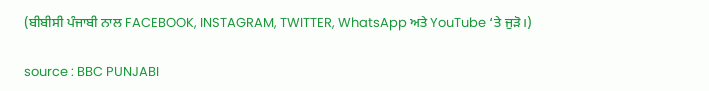(ਬੀਬੀਸੀ ਪੰਜਾਬੀ ਨਾਲ FACEBOOK, INSTAGRAM, TWITTER, WhatsApp ਅਤੇ YouTube ‘ਤੇ ਜੁੜੋ।)

source : BBC PUNJABI